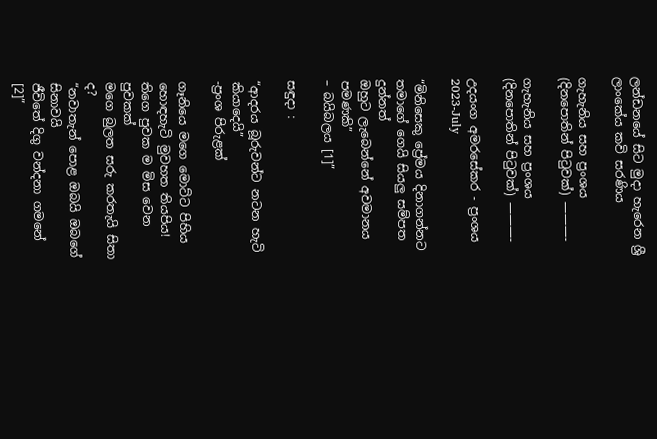ලන්ඩනයේ සිට මුදා හැරෙන ශ්‍රී ලාංකේය කවි සරණිය

ගැහැනිය සහ ප්‍රංශය (දිනපොතින් පිටුවක්) ———-

ගැහැනිය සහ ප්‍රංශය (දිනපොතින් පිටුවක්) ———-

උදයංග අමරසේකර - ප්‍රංශය
2023-July

“මිනිසෙකු ප්‍රේමය දිනාගන්නට
තමාගේ ගෙයි සියලු සම්පත දුන්නත්
ඔහුට ලැබෙන්නේ අවමානය පමණකි”
– බයිබලය [1]”

සඳුදා :

“ආදරය බූරුවන්ට නටන හැටි කියාදෙයි”
-ප්‍රංශ පිරුළක්

ගෑනියෙ මගෙ මොට්ට පිහිය
හොඳහැටි මුවහත තියපිය!
තිගෙ පුවක ම මිස වෙන පුවකක්
මගෙ බුලත සරු කරතැයි සිතා ද?
“නවාතැන් පොළ ඔබයි ඔබගේ සිනාවයි
ජීවිතේ දිගු වන්දනා ගමනේ [2]”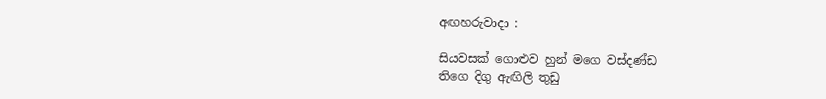අඟහරුවාදා :

සියවසක් ගොළුව හුන් මගෙ වස්දණ්ඩ
තිගෙ දිගු ඇඟිලි තුඩු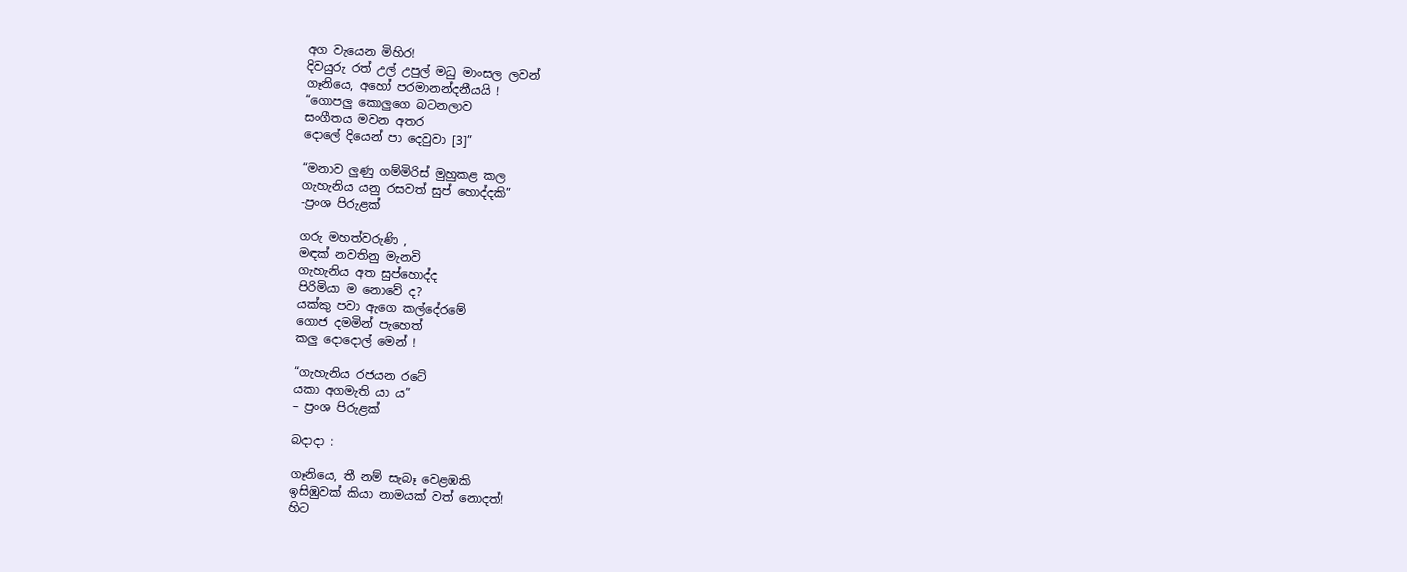අග වැයෙන මිහිර!
දිවයුරු රත් උල් උපුල් මධු මාංසල ලවන්
ගෑනියෙ, අහෝ පරමානන්දනීයයි !
“ගොපලු කොලුගෙ බටනලාව
සංගීතය මවන අතර
දොලේ දියෙන් පා දෙවුවා [3]”

“මනාව ලුණු ගම්මිරිස් මුහුකළ කල
ගැහැනිය යනු රසවත් සුප් හොද්දකි”
-ප්‍රංශ පිරුළක්

ගරු මහත්වරුණි ,
මඳක් නවතිනු මැනවි
ගැහැනිය අත සුප්හොද්ද
පිරිමියා ම නොවේ ද?
යක්කු පවා ඇගෙ කල්දේරමේ
ගොජ දමමින් පැහෙත්
කලු දොදොල් මෙන් !

“ගැහැනිය රජයන රටේ
යකා අගමැති යා ය”
– ප්‍රංශ පිරුළක්

බදාදා :

ගෑනියෙ, තී නම් සැබෑ වෙළඹකි
ඉසිඹුවක් කියා නාමයක් වත් නොදත්!
හිට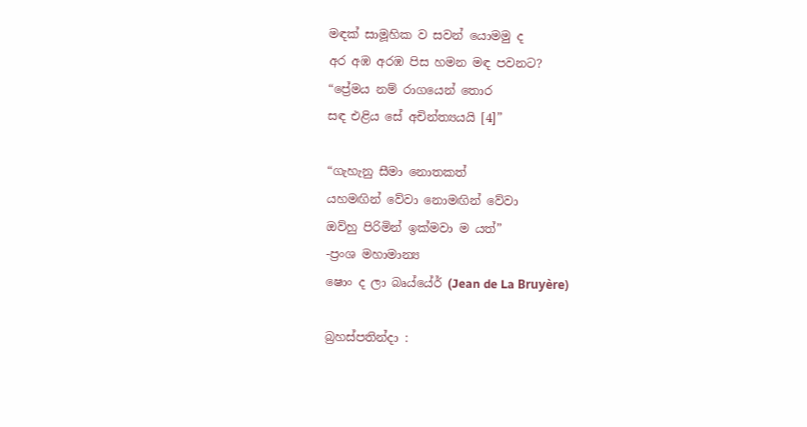මඳක් සාමූහික ව සවන් යොමමු ද
අර අඹ අරඹ පිස හමන මඳ පවනට?
“ප්‍රේමය නම් රාගයෙන් තොර
සඳ එළිය සේ අචින්ත්‍යයයි [4]”

“ගැහැනු සීමා නොතකත්
යහමඟින් වේවා නොමඟින් වේවා
ඔව්හු පිරිමින් ඉක්මවා ම යත්”
-ප්‍රංශ මහාමාන්‍ය
ෂොං ද ලා බෘය්යේර් (Jean de La Bruyère)

බ්‍රහස්පතින්දා :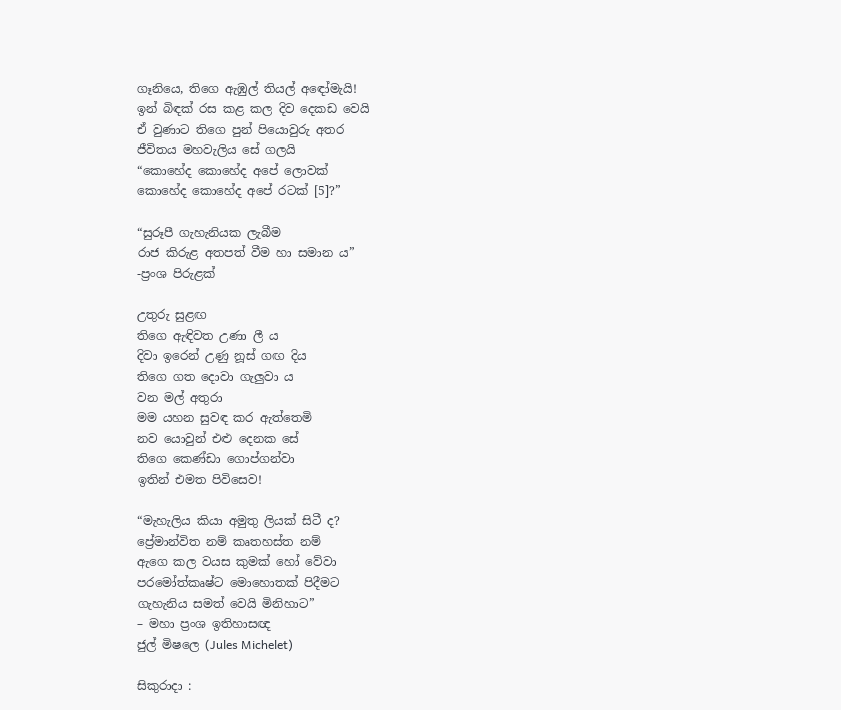ගෑනියෙ, තිගෙ ඇඹුල් තියල් අඳෝමැයි!
ඉන් බිඳක් රස කළ කල දිව දෙකඩ වෙයි
ඒ වුණාට තිගෙ පුන් පියොවුරු අතර
ජීවිතය මහවැලිය සේ ගලයි
“කොහේද කොහේද අපේ ලොවක්
කොහේද කොහේද අපේ රටක් [5]?”

“සුරූපී ගැහැනියක ලැබීම
රාජ කිරුළ අතපත් වීම හා සමාන ය”
-ප්‍රංශ පිරුළක්

උතුරු සුළඟ
තිගෙ ඇඳිවත උණා ලී ය
දිවා ඉරෙන් උණු නූස් ගඟ දිය
තිගෙ ගත දොවා ගැලුවා ය‍
වන මල් අතුරා
මම යහන සුවඳ කර ඇත්තෙමි
නව යොවුන් එළු දෙනක සේ
තිගෙ කෙණ්ඩා ගොප්ගන්වා
ඉතින් එමත පිවිසෙව!

“මැහැලිය කියා අමුතු ලියක් සිටී ද?
ප්‍රේමාන්විත නම් කෘතහස්ත නම්
ඇගෙ කල වයස කුමක් හෝ වේවා
පරමෝත්කෘෂ්ට මොහොතක් පිදීමට
ගැහැනිය සමත් වෙයි මිනිහාට”
– මහා ප්‍රංශ ඉතිහාසඥ
ජුල් මිෂලෙ (Jules Michelet)

සිකුරාදා :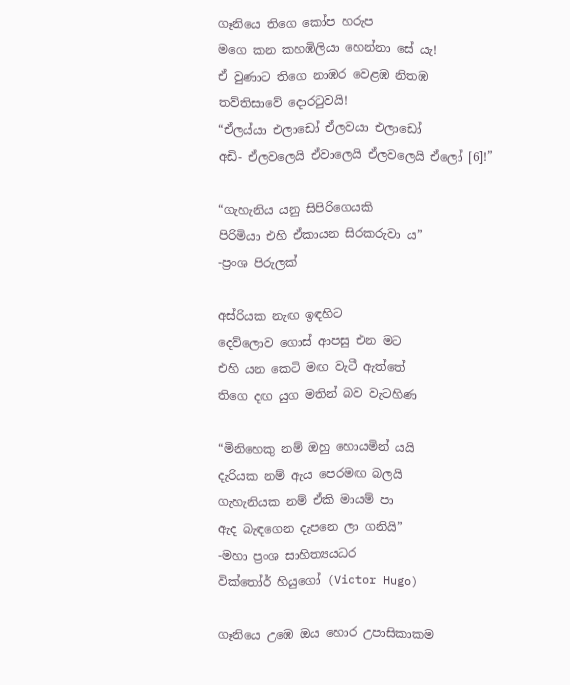ගෑනියෙ තිගෙ කෝප හරුප
මගෙ කන කහඹිලියා හෙන්නා සේ යැ!
ඒ වුණාට තිගෙ නාඹර වෙළඹ නිතඹ
තව්තිසාවේ දොරටුවයි!
“ඒලය්යා එලාඩෝ ඒලවයා එලාඩෝ
අඩි- ඒලවලෙයි ඒවාලෙයි ඒලවලෙයි ඒලෝ [6]!”

“ගැහැනිය යනු සිපිරිගෙයකි
පිරිමියා එහි ඒකායන සිරකරුවා ය”
-ප්‍රංශ පිරුලක්

අස්රියක නැඟ ඉඳහිට
දෙව්ලොව ගොස් ආපසු එන මට
එහි යන කෙටි මඟ වැටී ඇත්තේ
තිගෙ දඟ යුග මතින් බව වැටහිණ

“මිනිහෙකු නම් ඔහු හොයමින් යයි
දැරියක නම් ඇය පෙරමඟ බලයි
ගැහැනියක නම් ඒකි මායම් පා
ඇද බැඳගෙන දැපනෙ ලා ගනියි”
-මහා ප්‍රංශ සාහිත්‍යයධර
වික්තෝර් හියුගෝ (Victor Hugo)

ගෑනියෙ උඹෙ ඔය හොර උපාසිකාකම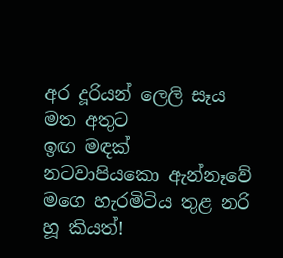අර දූරියන් ලෙලි සෑය මත අතුට
ඉඟ මඳක් නටවාපියකො ඇන්නෑවේ
මගෙ හැරමිටිය තුළ නරි හූ කියත්!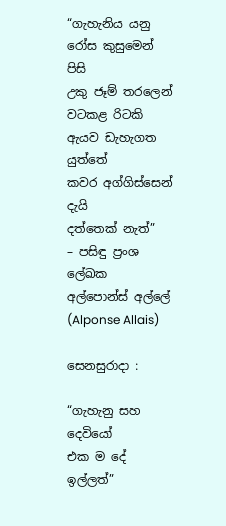“ගැහැනිය යනු
රෝස කුසුමෙන් පිසි
උකු ජෑම් තරලෙන් වටකළ රිටකි
ඇයව ඩැහැගත යුත්තේ
කවර අග්ගිස්සෙන් දැයි
දත්තෙක් නැත්”
– පසිඳු ප්‍රංශ ලේඛක
අල්පොන්ස් අල්ලේ
(Alponse Allais)

සෙනසුරාදා :

“ගැහැනු සහ දෙවියෝ
එක ම දේ ඉල්ලත්”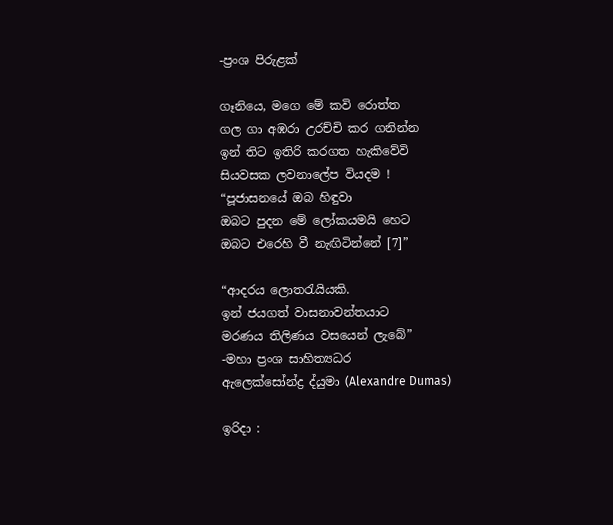-ප්‍රංශ පිරුළක්

ගෑනියෙ, මගෙ මේ කවි රොත්ත
ගල ගා අඹරා උරච්චි කර ගනින්න
ඉන් තිට ඉතිරි කරගත හැකිවේවි
සියවසක ලවනාලේප වියදම !
“පූජාසනයේ ඔබ හිඳුවා
ඔබට පුදන මේ ලෝකයමයි හෙට
ඔබට එරෙහි වී නැඟිටින්නේ [7]”

“ආදරය ලොතරැයියකි.
ඉන් ජයගත් වාසනාවන්තයාට
මරණය තිලිණය වසයෙන් ලැබේ”
-මහා ප්‍රංශ සාහිත්‍යධර
ඇලෙක්සෝන්ද්‍ර ද්යුමා (Alexandre Dumas)

ඉරිදා :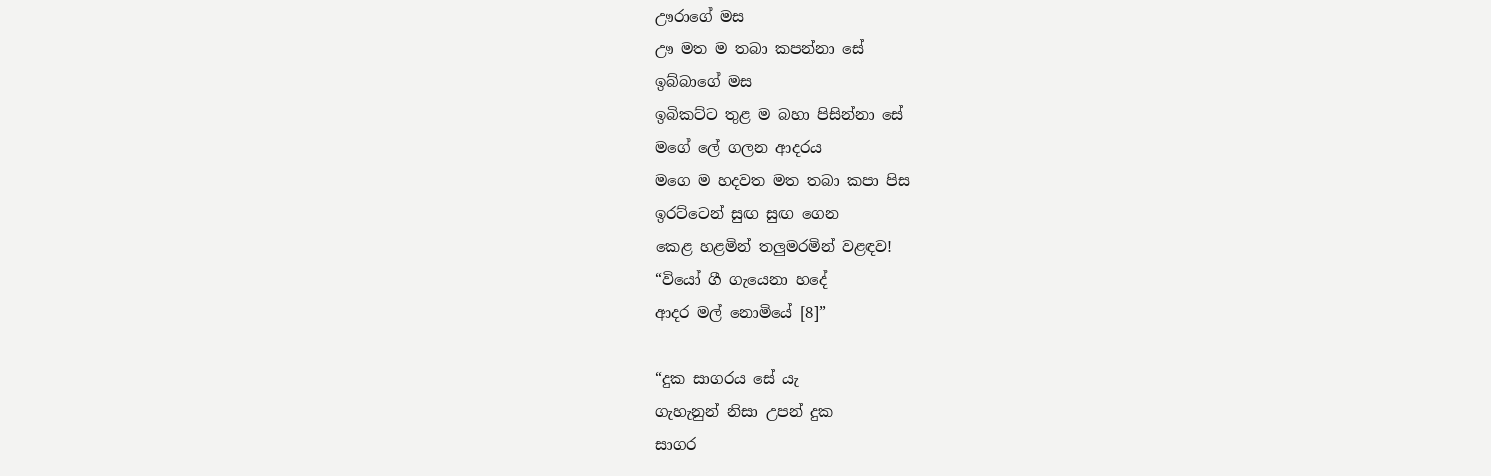ඌරාගේ මස
ඌ මත ම තබා කපන්නා සේ
ඉබ්බාගේ මස
ඉබිකට්ට තුළ ම බහා පිසින්නා සේ
මගේ ලේ ගලන ආදරය
මගෙ ම හදවත මත තබා කපා පිස
ඉරට්ටෙන් සුඟ සුඟ ගෙන
කෙළ හළමින් තලුමරමින් වළඳව!
“වියෝ ගී ගැයෙනා හදේ
ආදර මල් නොමියේ [8]”

“දුක සාගරය සේ යැ
ගැහැනුන් නිසා උපන් දුක
සාගර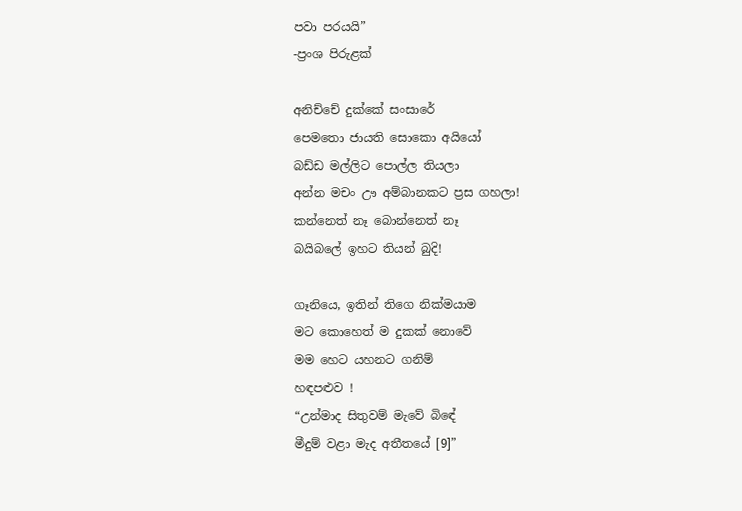පවා පරයයි”
-ප්‍රංශ පිරුළක්

අනිච්චේ දුක්කේ සංසාරේ
පෙමතො ජායති සොකො අයියෝ
බඩ්ඩ මල්ලිට පොල්ල තියලා
අන්න මචං ඌ අම්බානකට ප්‍රස ගහලා!
කන්නෙත් නෑ බොන්නෙත් නෑ
බයිබලේ ඉහට තියන් බුදි!

ගෑනියෙ, ඉතින් තිගෙ නික්මයාම
මට කොහෙත් ම දුකක් නොවේ
මම හෙට යහනට ගනිම්
හඳපළුව !
“උන්මාද සිතුවම් මැවේ බිඳේ
මීදුම් වළා මැද අතීතයේ [9]”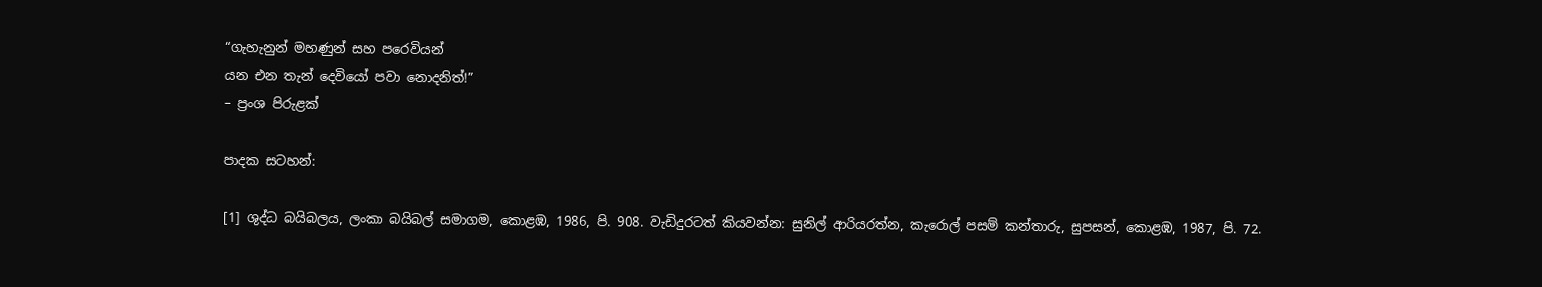“ගැහැනුන් මහණුන් සහ පරෙවියන්
යන එන තැන් දෙවියෝ පවා නොදනිත්!”
– ප්‍රංශ පිරුළක්

පාදක සටහන්:

[1] ශුද්ධ බයිබලය, ලංකා බයිබල් සමාගම, කොළඹ, 1986, පි. 908. වැඩිදුරටත් කියවන්න: සුනිල් ආරියරත්න, කැරොල් පසම් කන්තාරු, සුපසන්, කොළඹ, 1987, පි. 72.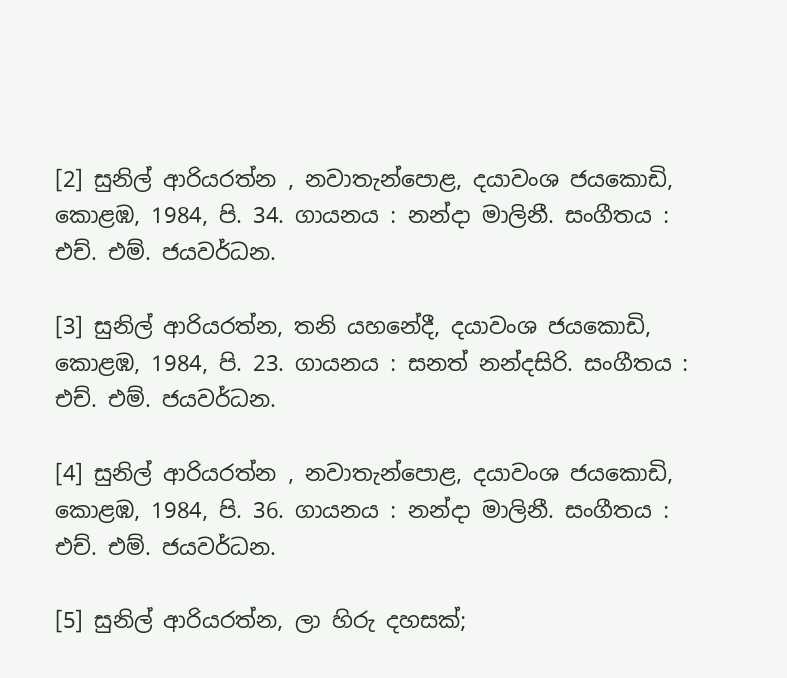[2] සුනිල් ආරියරත්න , නවාතැන්පොළ, දයාවංශ ජයකොඩි, කොළඹ, 1984, පි. 34. ගායනය : නන්දා මාලිනී. සංගීතය : එච්. එම්. ජයවර්ධන.

[3] සුනිල් ආරියරත්න, තනි යහනේදී, දයාවංශ ජයකොඩි, කොළඹ, 1984, පි. 23. ගායනය : සනත් නන්දසිරි. සංගීතය : එච්. එම්. ජයවර්ධන.

[4] සුනිල් ආරියරත්න , නවාතැන්පොළ, දයාවංශ ජයකොඩි, කොළඹ, 1984, පි. 36. ගායනය : නන්දා මාලිනී. සංගීතය : එච්. එම්. ජයවර්ධන.

[5] සුනිල් ආරියරත්න, ලා හිරු දහසක්;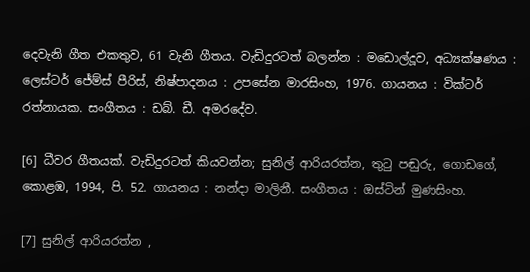දෙවැනි ගීත එකතුව, 61 වැනි ගීතය. වැඩිදුරටත් බලන්න : මඩොල්දූව, අධ්‍යක්ෂණය : ලෙස්ටර් ජේම්ස් පීරිස්, නිෂ්පාදනය : උපසේන මාරසිංහ, 1976. ගායනය : වික්ටර් රත්නායක. සංගීතය : ඩබ්. ඩී. අමරදේව.

[6] ධීවර ගීතයක්. වැඩිදුරටත් කියවන්න; සුනිල් ආරියරත්න, තුටු පඬුරු, ගොඩගේ, කොළඹ, 1994, පි. 52. ගායනය : නන්දා මාලිනී. සංගීතය : ඔස්ටින් මුණසිංහ.

[7] සුනිල් ආරියරත්න ,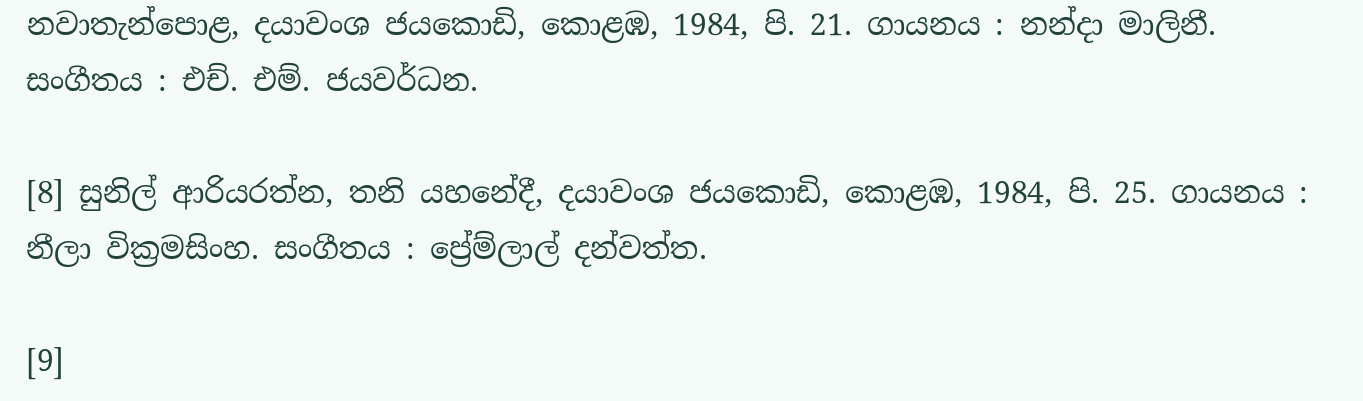නවාතැන්පොළ, දයාවංශ ජයකොඩි, කොළඹ, 1984, පි. 21. ගායනය : නන්දා මාලිනී. සංගීතය : එච්. එම්. ජයවර්ධන.

[8] සුනිල් ආරියරත්න, තනි යහනේදී, දයාවංශ ජයකොඩි, කොළඹ, 1984, පි. 25. ගායනය : නීලා වික්‍රමසිංහ. සංගීතය : ප්‍රේම්ලාල් දන්වත්ත.

[9]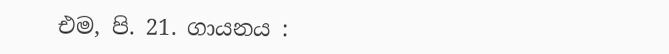එම, පි. 21. ගායනය :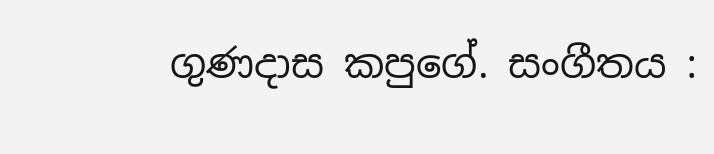ගුණදාස කපුගේ. සංගීතය :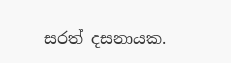සරත් දසනායක.